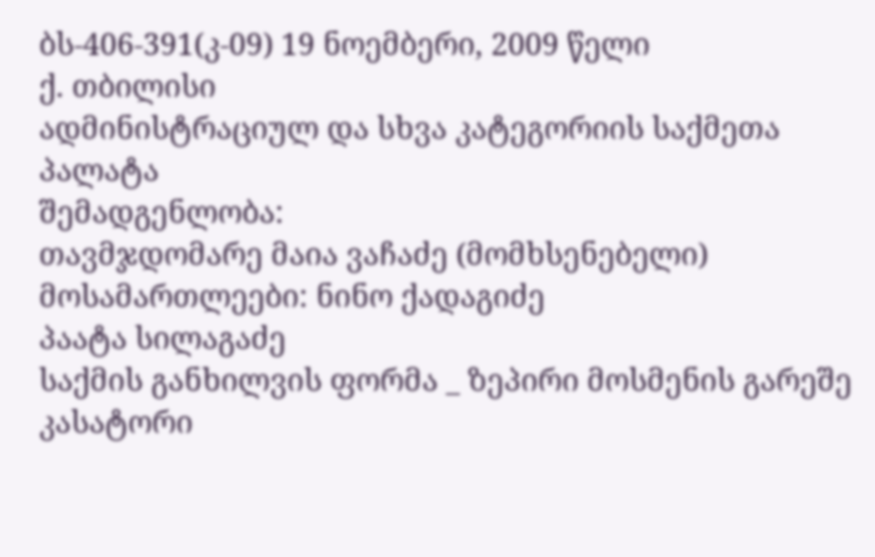ბს-406-391(კ-09) 19 ნოემბერი, 2009 წელი
ქ. თბილისი
ადმინისტრაციულ და სხვა კატეგორიის საქმეთა პალატა
შემადგენლობა:
თავმჯდომარე მაია ვაჩაძე (მომხსენებელი)
მოსამართლეები: ნინო ქადაგიძე
პაატა სილაგაძე
საქმის განხილვის ფორმა _ ზეპირი მოსმენის გარეშე
კასატორი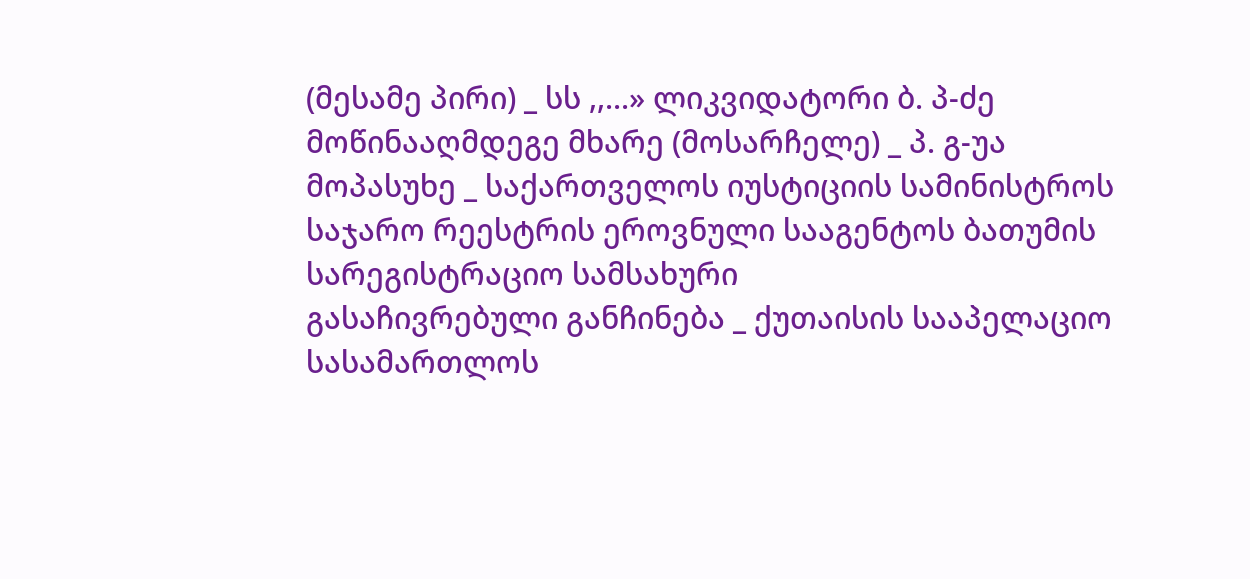(მესამე პირი) _ სს ,,...» ლიკვიდატორი ბ. პ-ძე
მოწინააღმდეგე მხარე (მოსარჩელე) _ პ. გ-უა
მოპასუხე _ საქართველოს იუსტიციის სამინისტროს საჯარო რეესტრის ეროვნული სააგენტოს ბათუმის სარეგისტრაციო სამსახური
გასაჩივრებული განჩინება _ ქუთაისის სააპელაციო სასამართლოს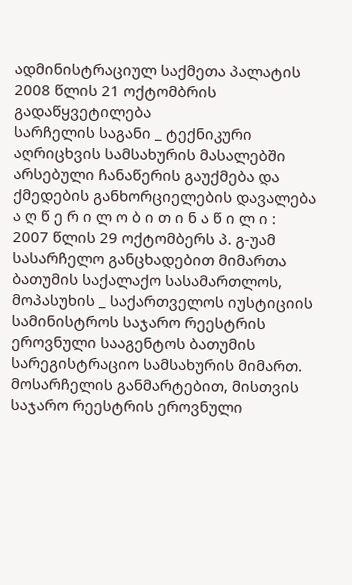ადმინისტრაციულ საქმეთა პალატის 2008 წლის 21 ოქტომბრის გადაწყვეტილება
სარჩელის საგანი _ ტექნიკური აღრიცხვის სამსახურის მასალებში არსებული ჩანაწერის გაუქმება და ქმედების განხორციელების დავალება
ა ღ წ ე რ ი ლ ო ბ ი თ ი ნ ა წ ი ლ ი :
2007 წლის 29 ოქტომბერს პ. გ-უამ სასარჩელო განცხადებით მიმართა ბათუმის საქალაქო სასამართლოს, მოპასუხის _ საქართველოს იუსტიციის სამინისტროს საჯარო რეესტრის ეროვნული სააგენტოს ბათუმის სარეგისტრაციო სამსახურის მიმართ.
მოსარჩელის განმარტებით, მისთვის საჯარო რეესტრის ეროვნული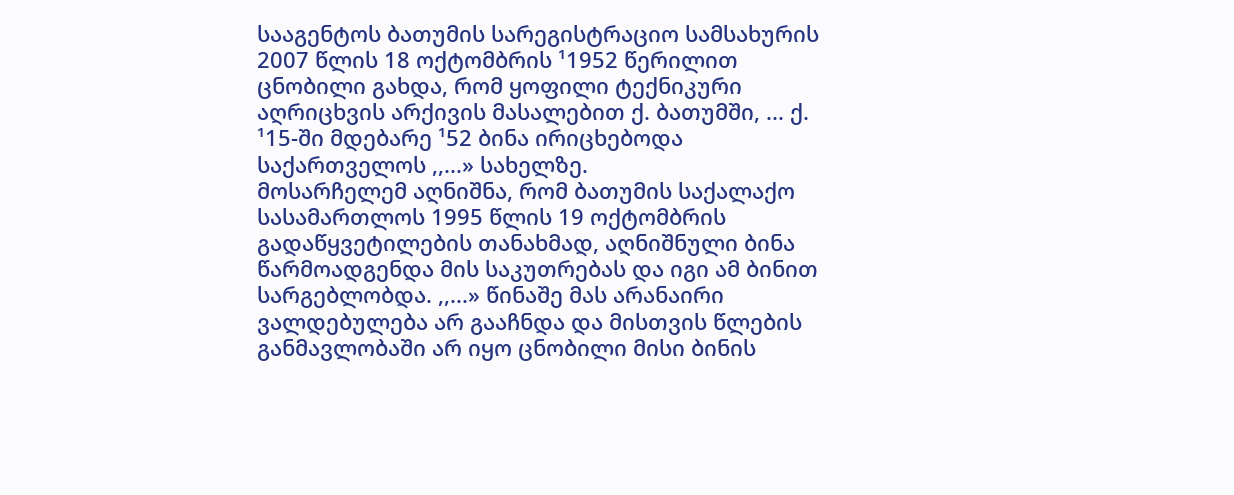სააგენტოს ბათუმის სარეგისტრაციო სამსახურის 2007 წლის 18 ოქტომბრის ¹1952 წერილით ცნობილი გახდა, რომ ყოფილი ტექნიკური აღრიცხვის არქივის მასალებით ქ. ბათუმში, ... ქ. ¹15-ში მდებარე ¹52 ბინა ირიცხებოდა საქართველოს ,,...» სახელზე.
მოსარჩელემ აღნიშნა, რომ ბათუმის საქალაქო სასამართლოს 1995 წლის 19 ოქტომბრის გადაწყვეტილების თანახმად, აღნიშნული ბინა წარმოადგენდა მის საკუთრებას და იგი ამ ბინით სარგებლობდა. ,,...» წინაშე მას არანაირი ვალდებულება არ გააჩნდა და მისთვის წლების განმავლობაში არ იყო ცნობილი მისი ბინის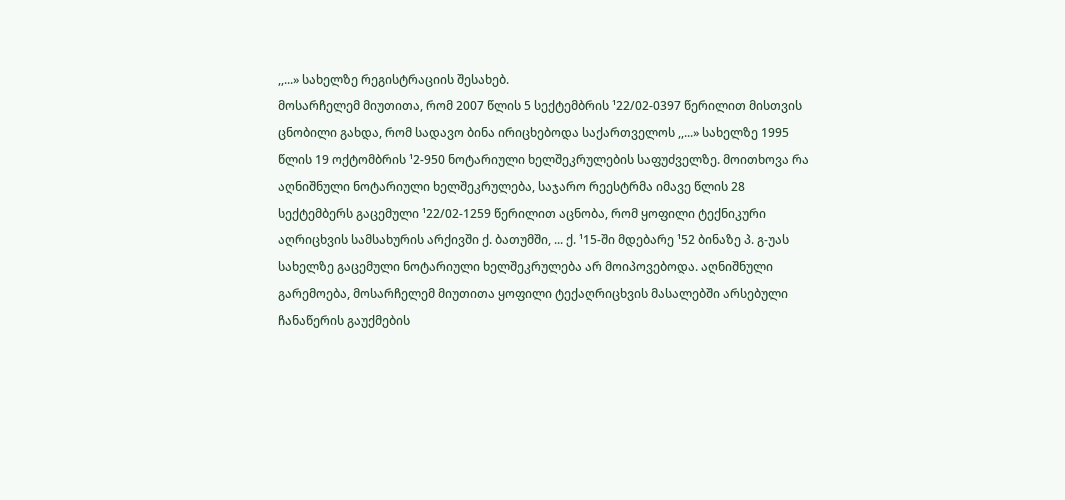,,...» სახელზე რეგისტრაციის შესახებ.
მოსარჩელემ მიუთითა, რომ 2007 წლის 5 სექტემბრის ¹22/02-0397 წერილით მისთვის ცნობილი გახდა, რომ სადავო ბინა ირიცხებოდა საქართველოს ,,...» სახელზე 1995 წლის 19 ოქტომბრის ¹2-950 ნოტარიული ხელშეკრულების საფუძველზე. მოითხოვა რა აღნიშნული ნოტარიული ხელშეკრულება, საჯარო რეესტრმა იმავე წლის 28 სექტემბერს გაცემული ¹22/02-1259 წერილით აცნობა, რომ ყოფილი ტექნიკური აღრიცხვის სამსახურის არქივში ქ. ბათუმში, ... ქ. ¹15-ში მდებარე ¹52 ბინაზე პ. გ-უას სახელზე გაცემული ნოტარიული ხელშეკრულება არ მოიპოვებოდა. აღნიშნული გარემოება, მოსარჩელემ მიუთითა ყოფილი ტექაღრიცხვის მასალებში არსებული ჩანაწერის გაუქმების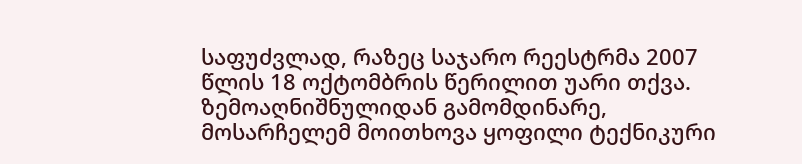საფუძვლად, რაზეც საჯარო რეესტრმა 2007 წლის 18 ოქტომბრის წერილით უარი თქვა.
ზემოაღნიშნულიდან გამომდინარე, მოსარჩელემ მოითხოვა ყოფილი ტექნიკური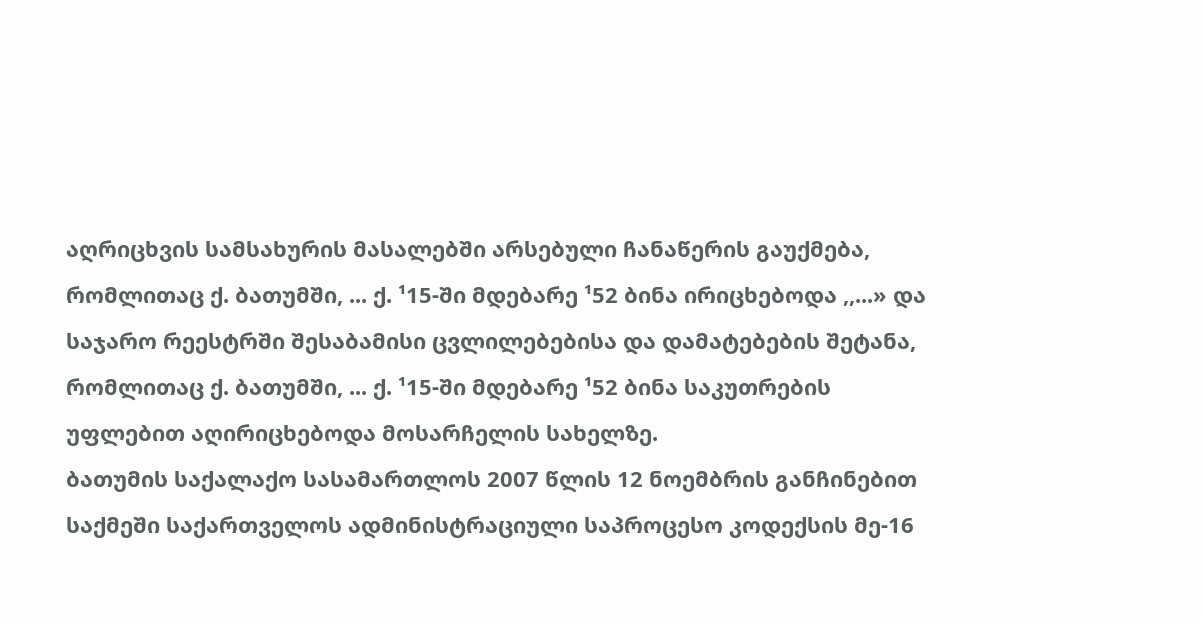აღრიცხვის სამსახურის მასალებში არსებული ჩანაწერის გაუქმება, რომლითაც ქ. ბათუმში, ... ქ. ¹15-ში მდებარე ¹52 ბინა ირიცხებოდა ,,...» და საჯარო რეესტრში შესაბამისი ცვლილებებისა და დამატებების შეტანა, რომლითაც ქ. ბათუმში, ... ქ. ¹15-ში მდებარე ¹52 ბინა საკუთრების უფლებით აღირიცხებოდა მოსარჩელის სახელზე.
ბათუმის საქალაქო სასამართლოს 2007 წლის 12 ნოემბრის განჩინებით საქმეში საქართველოს ადმინისტრაციული საპროცესო კოდექსის მე-16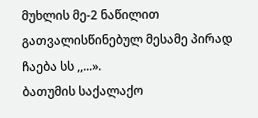მუხლის მე-2 ნაწილით გათვალისწინებულ მესამე პირად ჩაება სს ,,...».
ბათუმის საქალაქო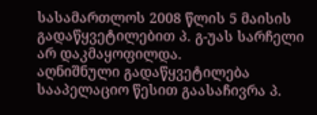სასამართლოს 2008 წლის 5 მაისის გადაწყვეტილებით პ. გ-უას სარჩელი არ დაკმაყოფილდა.
აღნიშნული გადაწყვეტილება სააპელაციო წესით გაასაჩივრა პ.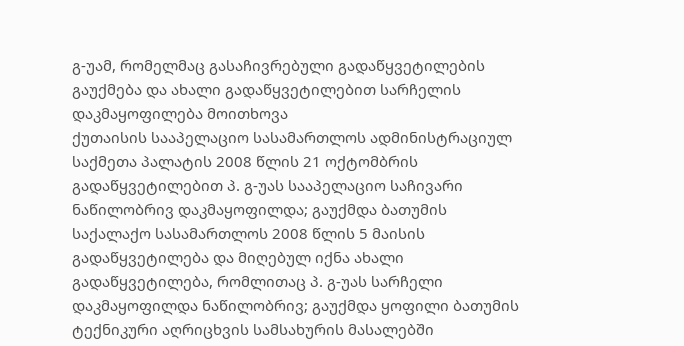გ-უამ, რომელმაც გასაჩივრებული გადაწყვეტილების გაუქმება და ახალი გადაწყვეტილებით სარჩელის დაკმაყოფილება მოითხოვა
ქუთაისის სააპელაციო სასამართლოს ადმინისტრაციულ საქმეთა პალატის 2008 წლის 21 ოქტომბრის გადაწყვეტილებით პ. გ-უას სააპელაციო საჩივარი ნაწილობრივ დაკმაყოფილდა; გაუქმდა ბათუმის საქალაქო სასამართლოს 2008 წლის 5 მაისის გადაწყვეტილება და მიღებულ იქნა ახალი გადაწყვეტილება, რომლითაც პ. გ-უას სარჩელი დაკმაყოფილდა ნაწილობრივ; გაუქმდა ყოფილი ბათუმის ტექნიკური აღრიცხვის სამსახურის მასალებში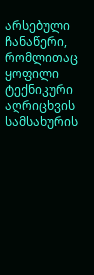არსებული ჩანაწერი, რომლითაც ყოფილი ტექნიკური აღრიცხვის სამსახურის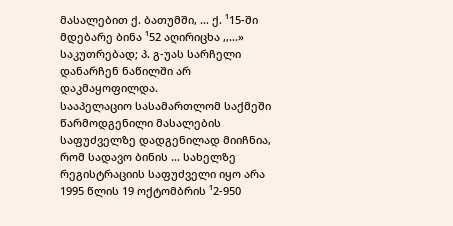მასალებით ქ. ბათუმში, ... ქ. ¹15-ში მდებარე ბინა ¹52 აღირიცხა ,,...» საკუთრებად; პ. გ-უას სარჩელი დანარჩენ ნაწილში არ დაკმაყოფილდა.
სააპელაციო სასამართლომ საქმეში წარმოდგენილი მასალების საფუძველზე დადგენილად მიიჩნია, რომ სადავო ბინის ... სახელზე რეგისტრაციის საფუძველი იყო არა 1995 წლის 19 ოქტომბრის ¹2-950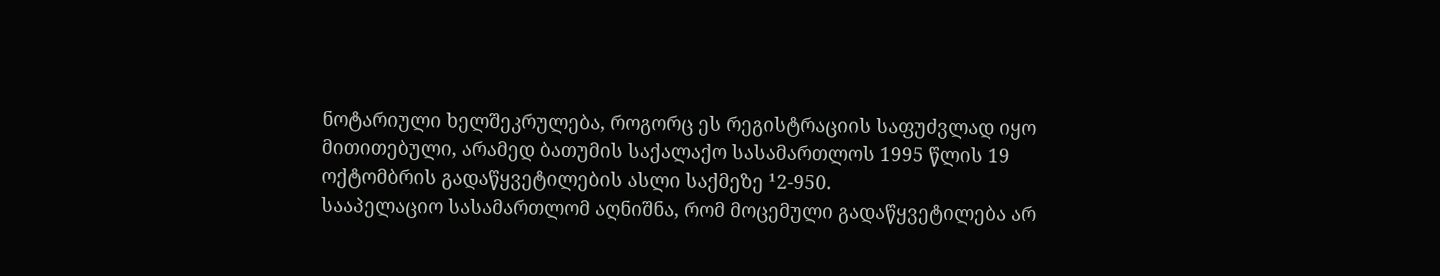ნოტარიული ხელშეკრულება, როგორც ეს რეგისტრაციის საფუძვლად იყო მითითებული, არამედ ბათუმის საქალაქო სასამართლოს 1995 წლის 19 ოქტომბრის გადაწყვეტილების ასლი საქმეზე ¹2-950.
სააპელაციო სასამართლომ აღნიშნა, რომ მოცემული გადაწყვეტილება არ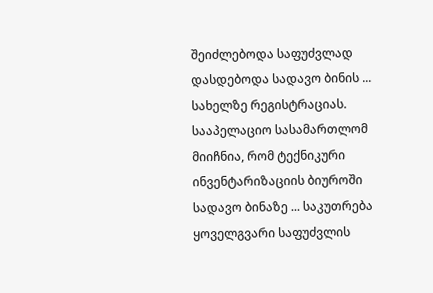შეიძლებოდა საფუძვლად დასდებოდა სადავო ბინის ... სახელზე რეგისტრაციას.
სააპელაციო სასამართლომ მიიჩნია, რომ ტექნიკური ინვენტარიზაციის ბიუროში სადავო ბინაზე ... საკუთრება ყოველგვარი საფუძვლის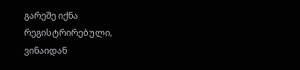გარეშე იქნა რეგისტრირებული, ვინაიდან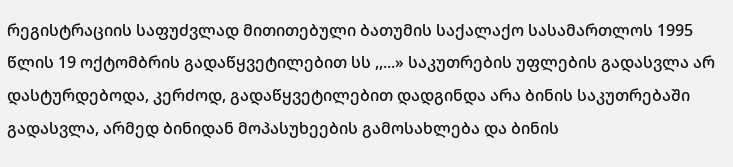რეგისტრაციის საფუძვლად მითითებული ბათუმის საქალაქო სასამართლოს 1995 წლის 19 ოქტომბრის გადაწყვეტილებით სს ,,...» საკუთრების უფლების გადასვლა არ დასტურდებოდა, კერძოდ, გადაწყვეტილებით დადგინდა არა ბინის საკუთრებაში გადასვლა, არმედ ბინიდან მოპასუხეების გამოსახლება და ბინის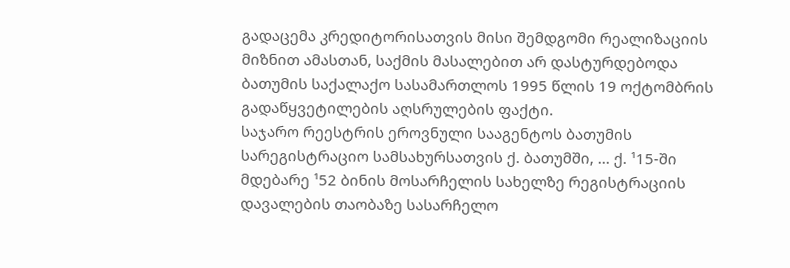გადაცემა კრედიტორისათვის მისი შემდგომი რეალიზაციის მიზნით ამასთან, საქმის მასალებით არ დასტურდებოდა ბათუმის საქალაქო სასამართლოს 1995 წლის 19 ოქტომბრის გადაწყვეტილების აღსრულების ფაქტი.
საჯარო რეესტრის ეროვნული სააგენტოს ბათუმის სარეგისტრაციო სამსახურსათვის ქ. ბათუმში, ... ქ. ¹15-ში მდებარე ¹52 ბინის მოსარჩელის სახელზე რეგისტრაციის დავალების თაობაზე სასარჩელო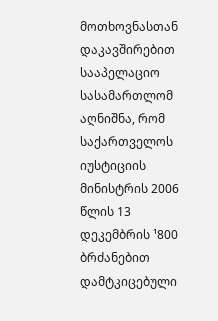მოთხოვნასთან დაკავშირებით სააპელაციო სასამართლომ აღნიშნა, რომ საქართველოს იუსტიციის მინისტრის 2006 წლის 13 დეკემბრის ¹800 ბრძანებით დამტკიცებული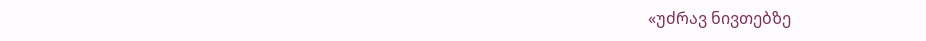«უძრავ ნივთებზე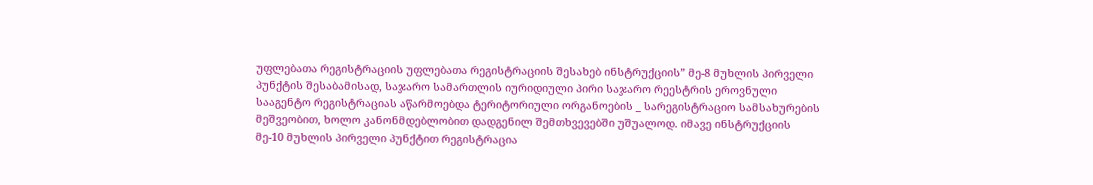უფლებათა რეგისტრაციის უფლებათა რეგისტრაციის შესახებ ინსტრუქციის” მე-8 მუხლის პირველი პუნქტის შესაბამისად, საჯარო სამართლის იურიდიული პირი საჯარო რეესტრის ეროვნული სააგენტო რეგისტრაციას აწარმოებდა ტერიტორიული ორგანოების _ სარეგისტრაციო სამსახურების მეშვეობით, ხოლო კანონმდებლობით დადგენილ შემთხვევებში უშუალოდ. იმავე ინსტრუქციის მე-10 მუხლის პირველი პუნქტით რეგისტრაცია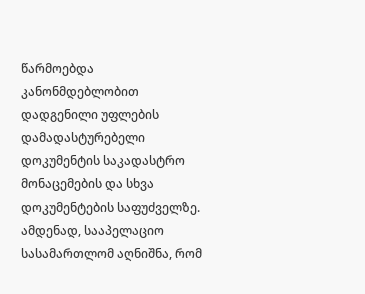წარმოებდა კანონმდებლობით დადგენილი უფლების დამადასტურებელი დოკუმენტის საკადასტრო მონაცემების და სხვა დოკუმენტების საფუძველზე. ამდენად, სააპელაციო სასამართლომ აღნიშნა, რომ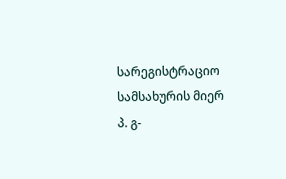სარეგისტრაციო სამსახურის მიერ პ. გ-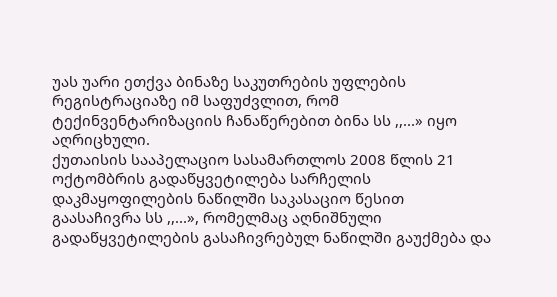უას უარი ეთქვა ბინაზე საკუთრების უფლების რეგისტრაციაზე იმ საფუძვლით, რომ ტექინვენტარიზაციის ჩანაწერებით ბინა სს ,,...» იყო აღრიცხული.
ქუთაისის სააპელაციო სასამართლოს 2008 წლის 21 ოქტომბრის გადაწყვეტილება სარჩელის დაკმაყოფილების ნაწილში საკასაციო წესით გაასაჩივრა სს ,,...», რომელმაც აღნიშნული გადაწყვეტილების გასაჩივრებულ ნაწილში გაუქმება და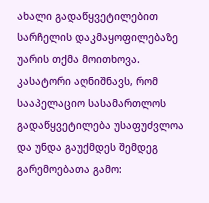ახალი გადაწყვეტილებით სარჩელის დაკმაყოფილებაზე უარის თქმა მოითხოვა.
კასატორი აღნიშნავს, რომ სააპელაციო სასამართლოს გადაწყვეტილება უსაფუძვლოა და უნდა გაუქმდეს შემდეგ გარემოებათა გამო: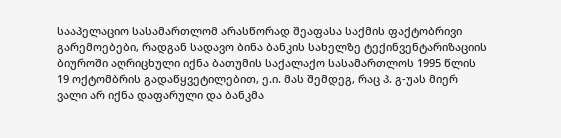სააპელაციო სასამართლომ არასწორად შეაფასა საქმის ფაქტობრივი გარემოებები, რადგან სადავო ბინა ბანკის სახელზე ტექინვენტარიზაციის ბიუროში აღრიცხული იქნა ბათუმის საქალაქო სასამართლოს 1995 წლის 19 ოქტომბრის გადაწყვეტილებით, ე.ი. მას შემდეგ, რაც პ. გ-უას მიერ ვალი არ იქნა დაფარული და ბანკმა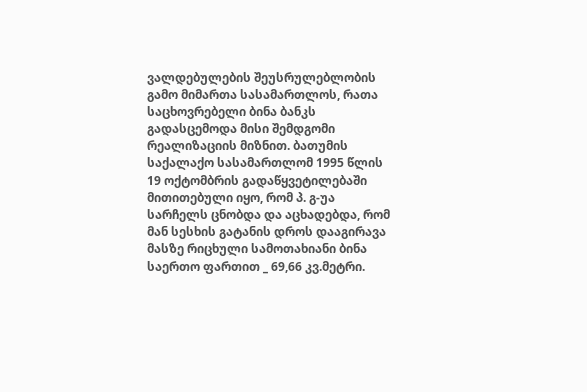ვალდებულების შეუსრულებლობის გამო მიმართა სასამართლოს, რათა საცხოვრებელი ბინა ბანკს გადასცემოდა მისი შემდგომი რეალიზაციის მიზნით. ბათუმის საქალაქო სასამართლომ 1995 წლის 19 ოქტომბრის გადაწყვეტილებაში მითითებული იყო, რომ პ. გ-უა სარჩელს ცნობდა და აცხადებდა, რომ მან სესხის გატანის დროს დააგირავა მასზე რიცხული სამოთახიანი ბინა საერთო ფართით _ 69,66 კვ.მეტრი.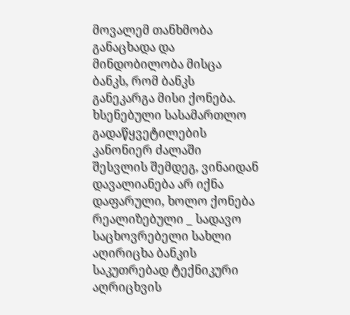მოვალემ თანხმობა განაცხადა და მინდობილობა მისცა ბანკს, რომ ბანკს განეკარგა მისი ქონება. ხსენებული სასამართლო გადაწყვეტილების კანონიერ ძალაში შესვლის შემდეგ, ვინაიდან დავალიანება არ იქნა დაფარული, ხოლო ქონება რეალიზებული _ სადავო საცხოვრებელი სახლი აღირიცხა ბანკის საკუთრებად ტექნიკური აღრიცხვის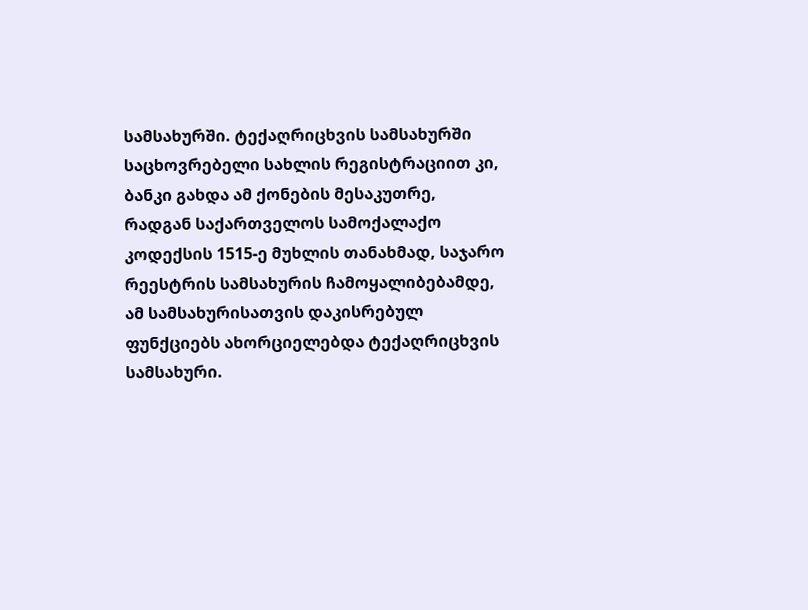სამსახურში. ტექაღრიცხვის სამსახურში საცხოვრებელი სახლის რეგისტრაციით კი, ბანკი გახდა ამ ქონების მესაკუთრე, რადგან საქართველოს სამოქალაქო კოდექსის 1515-ე მუხლის თანახმად, საჯარო რეესტრის სამსახურის ჩამოყალიბებამდე, ამ სამსახურისათვის დაკისრებულ ფუნქციებს ახორციელებდა ტექაღრიცხვის სამსახური.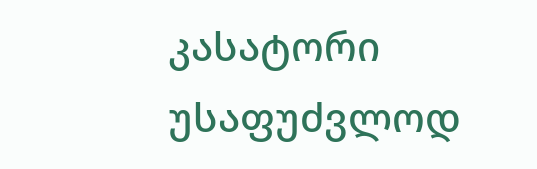კასატორი უსაფუძვლოდ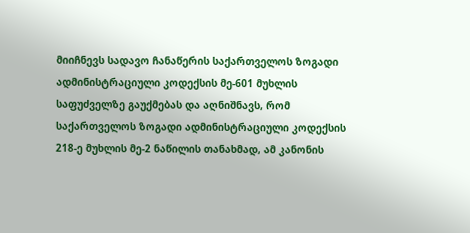მიიჩნევს სადავო ჩანაწერის საქართველოს ზოგადი ადმინისტრაციული კოდექსის მე-601 მუხლის საფუძველზე გაუქმებას და აღნიშნავს, რომ საქართველოს ზოგადი ადმინისტრაციული კოდექსის 218-ე მუხლის მე-2 ნაწილის თანახმად, ამ კანონის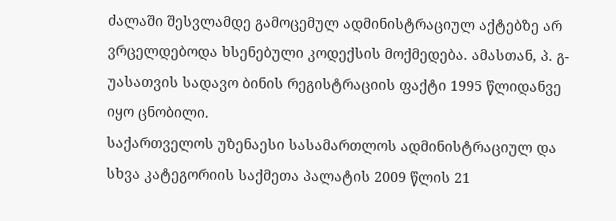ძალაში შესვლამდე გამოცემულ ადმინისტრაციულ აქტებზე არ ვრცელდებოდა ხსენებული კოდექსის მოქმედება. ამასთან, პ. გ-უასათვის სადავო ბინის რეგისტრაციის ფაქტი 1995 წლიდანვე იყო ცნობილი.
საქართველოს უზენაესი სასამართლოს ადმინისტრაციულ და სხვა კატეგორიის საქმეთა პალატის 2009 წლის 21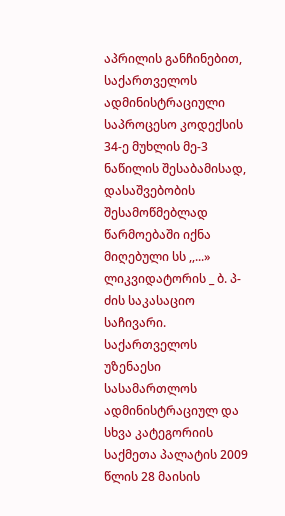აპრილის განჩინებით, საქართველოს ადმინისტრაციული საპროცესო კოდექსის 34-ე მუხლის მე-3 ნაწილის შესაბამისად, დასაშვებობის შესამოწმებლად წარმოებაში იქნა მიღებული სს ,,...» ლიკვიდატორის _ ბ. პ-ძის საკასაციო საჩივარი.
საქართველოს უზენაესი სასამართლოს ადმინისტრაციულ და სხვა კატეგორიის საქმეთა პალატის 2009 წლის 28 მაისის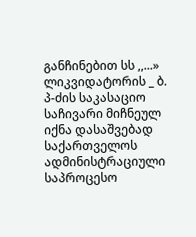განჩინებით სს ,,...» ლიკვიდატორის _ ბ. პ-ძის საკასაციო საჩივარი მიჩნეულ იქნა დასაშვებად საქართველოს ადმინისტრაციული საპროცესო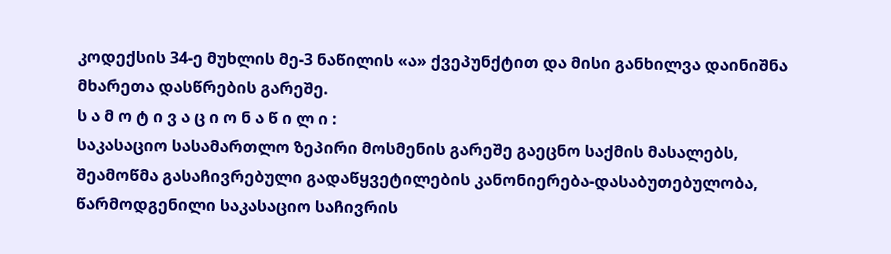კოდექსის 34-ე მუხლის მე-3 ნაწილის «ა» ქვეპუნქტით და მისი განხილვა დაინიშნა მხარეთა დასწრების გარეშე.
ს ა მ ო ტ ი ვ ა ც ი ო ნ ა წ ი ლ ი :
საკასაციო სასამართლო ზეპირი მოსმენის გარეშე გაეცნო საქმის მასალებს, შეამოწმა გასაჩივრებული გადაწყვეტილების კანონიერება-დასაბუთებულობა, წარმოდგენილი საკასაციო საჩივრის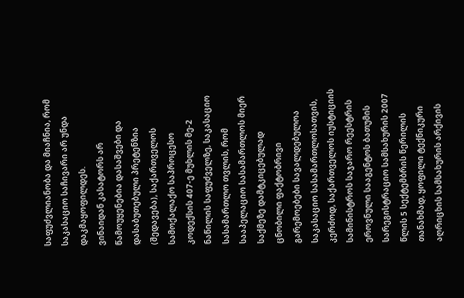საფუძვლიანობა და მიაჩნია, რომ საკასაციო საჩივარი არ უნდა დაკმაყოფილდეს.
ვინაიდან კასატორს არ წამოუყენებია დასაშვები და დასაბუთებული პრეტენზია (შედავება), საქართველოს სამოქალაქო საპროცესო კოდექსის 407-ე მუხლის მე-2 ნაწილის საფუძველზე, საკასაციო სასამართლო თვლის, რომ სააპელაციო სასამართლოს მიერ საქმეზე დამტკიცებულად ცნობილი ფაქტობრივი გარემოებები სავალდებულოა საკასაციო სასამართლოსათვის, კერძოდ, საქართველოს იუსტიციის სამინისტროს საჯარო რეესტრის ეროვნული სააგენტოს ბათუმის სარეგისტრაციო სამსახურის 2007 წლის 5 სექტემბრის წერილის თანახმად, ყოფილი ტექნიკური აღრიცხის სამსახურის არქივის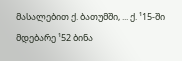მასალებით ქ. ბათუმში, ... ქ. ¹15-ში მდებარე ¹52 ბინა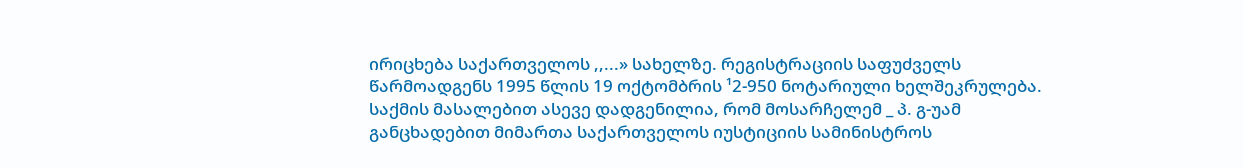ირიცხება საქართველოს ,,...» სახელზე. რეგისტრაციის საფუძველს წარმოადგენს 1995 წლის 19 ოქტომბრის ¹2-950 ნოტარიული ხელშეკრულება. საქმის მასალებით ასევე დადგენილია, რომ მოსარჩელემ _ პ. გ-უამ განცხადებით მიმართა საქართველოს იუსტიციის სამინისტროს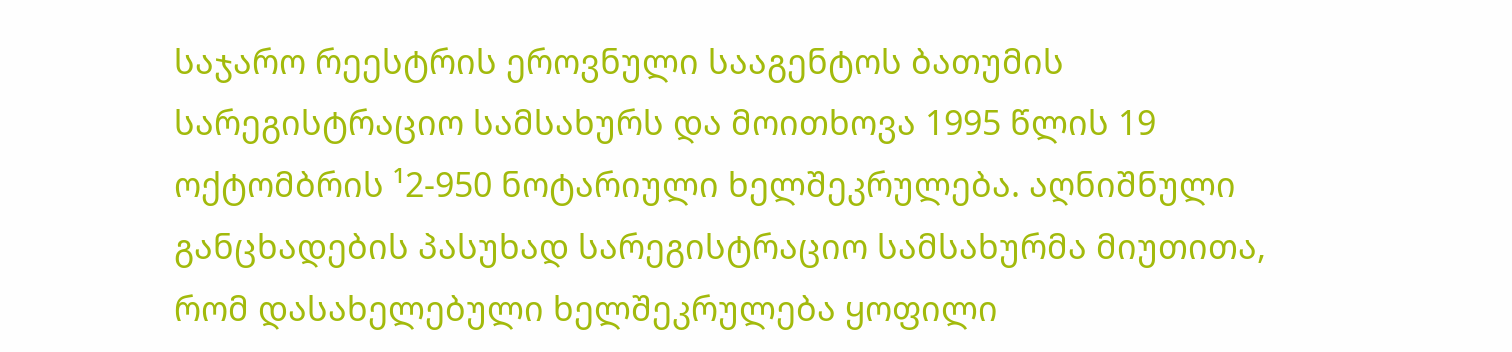საჯარო რეესტრის ეროვნული სააგენტოს ბათუმის სარეგისტრაციო სამსახურს და მოითხოვა 1995 წლის 19 ოქტომბრის ¹2-950 ნოტარიული ხელშეკრულება. აღნიშნული განცხადების პასუხად სარეგისტრაციო სამსახურმა მიუთითა, რომ დასახელებული ხელშეკრულება ყოფილი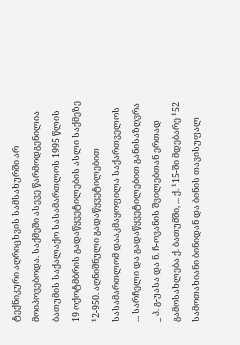ტექნიკური აღრიცხვის სამსახურში არ მოიპოვებოდა. საქმეში ასევე წარმოდგენილია ბათუმის საქალაქო სასამართლოს 1995 წლის 19 ოქოტმბრის გადაწყვეტილების ასლი საქმეზე ¹2-950. აღნიშნული გადაწყვეტილებით სასამართლომ დააკმაყოფილა საქართველოს ... სარჩელი და გადაწყვეტილებით განისაზღვრა _ პ. გ-უასა და ნ. ჩ-ოვანის შვილებთან ერთად გამოსახლება ქ. ბათუმში, ... ქ. ¹15-ში მდებარე ¹52 სამოთახიანი ბინიდან და ბინის თავისუფალ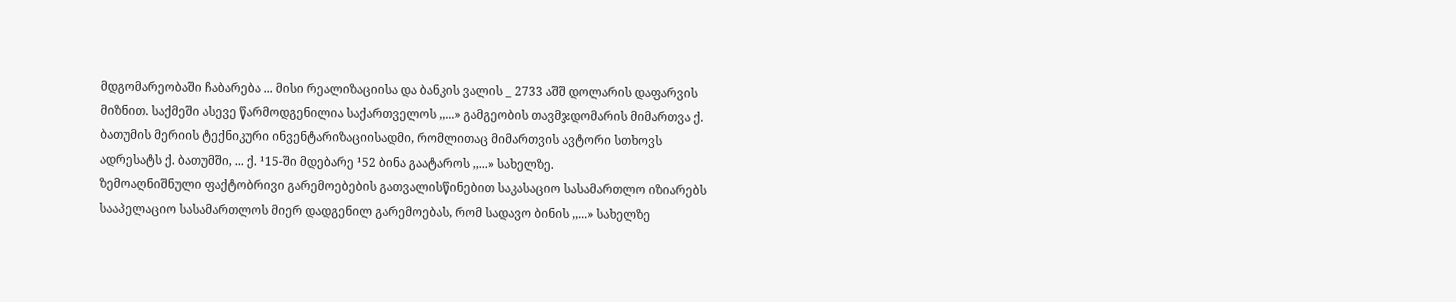მდგომარეობაში ჩაბარება ... მისი რეალიზაციისა და ბანკის ვალის _ 2733 აშშ დოლარის დაფარვის მიზნით. საქმეში ასევე წარმოდგენილია საქართველოს ,,...» გამგეობის თავმჯდომარის მიმართვა ქ. ბათუმის მერიის ტექნიკური ინვენტარიზაციისადმი, რომლითაც მიმართვის ავტორი სთხოვს ადრესატს ქ. ბათუმში, ... ქ. ¹15-ში მდებარე ¹52 ბინა გაატაროს ,,...» სახელზე.
ზემოაღნიშნული ფაქტობრივი გარემოებების გათვალისწინებით საკასაციო სასამართლო იზიარებს სააპელაციო სასამართლოს მიერ დადგენილ გარემოებას, რომ სადავო ბინის ,,...» სახელზე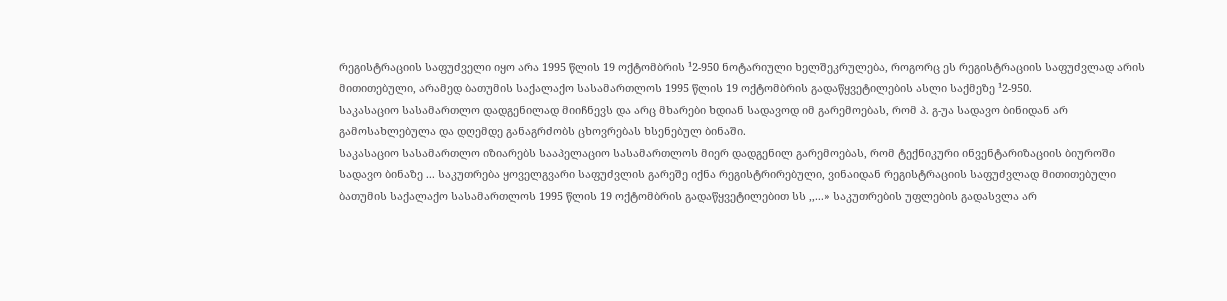რეგისტრაციის საფუძველი იყო არა 1995 წლის 19 ოქტომბრის ¹2-950 ნოტარიული ხელშეკრულება, როგორც ეს რეგისტრაციის საფუძვლად არის მითითებული, არამედ ბათუმის საქალაქო სასამართლოს 1995 წლის 19 ოქტომბრის გადაწყვეტილების ასლი საქმეზე ¹2-950.
საკასაციო სასამართლო დადგენილად მიიჩნევს და არც მხარები ხდიან სადავოდ იმ გარემოებას, რომ პ. გ-უა სადავო ბინიდან არ გამოსახლებულა და დღემდე განაგრძობს ცხოვრებას ხსენებულ ბინაში.
საკასაციო სასამართლო იზიარებს სააპელაციო სასამართლოს მიერ დადგენილ გარემოებას, რომ ტექნიკური ინვენტარიზაციის ბიუროში სადავო ბინაზე ... საკუთრება ყოველგვარი საფუძვლის გარეშე იქნა რეგისტრირებული, ვინაიდან რეგისტრაციის საფუძვლად მითითებული ბათუმის საქალაქო სასამართლოს 1995 წლის 19 ოქტომბრის გადაწყვეტილებით სს ,,...» საკუთრების უფლების გადასვლა არ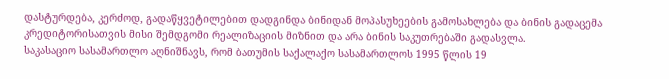დასტურდება, კერძოდ, გადაწყვეტილებით დადგინდა ბინიდან მოპასუხეების გამოსახლება და ბინის გადაცემა კრედიტორისათვის მისი შემდგომი რეალიზაციის მიზნით და არა ბინის საკუთრებაში გადასვლა.
საკასაციო სასამართლო აღნიშნავს, რომ ბათუმის საქალაქო სასამართლოს 1995 წლის 19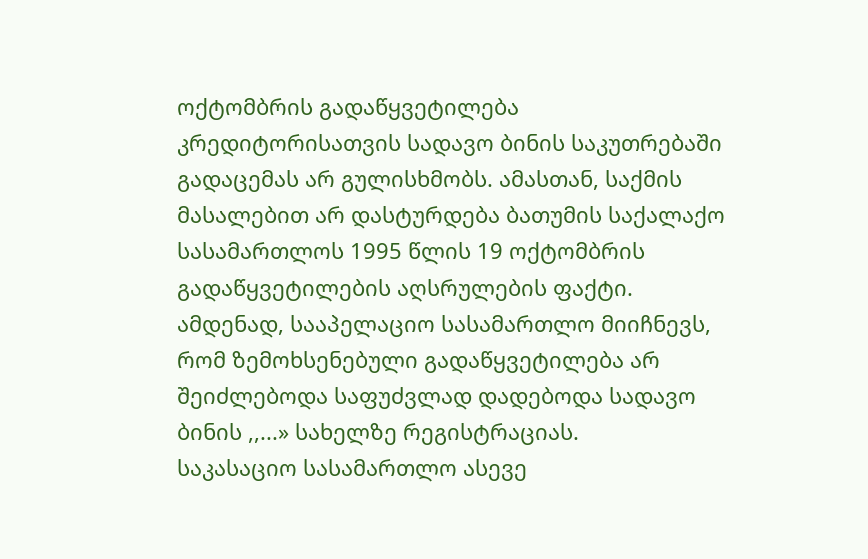ოქტომბრის გადაწყვეტილება კრედიტორისათვის სადავო ბინის საკუთრებაში გადაცემას არ გულისხმობს. ამასთან, საქმის მასალებით არ დასტურდება ბათუმის საქალაქო სასამართლოს 1995 წლის 19 ოქტომბრის გადაწყვეტილების აღსრულების ფაქტი.
ამდენად, სააპელაციო სასამართლო მიიჩნევს, რომ ზემოხსენებული გადაწყვეტილება არ შეიძლებოდა საფუძვლად დადებოდა სადავო ბინის ,,...» სახელზე რეგისტრაციას.
საკასაციო სასამართლო ასევე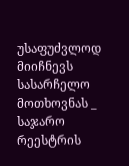უსაფუძვლოდ მიიჩნევს სასარჩელო მოთხოვნას _ საჯარო რეესტრის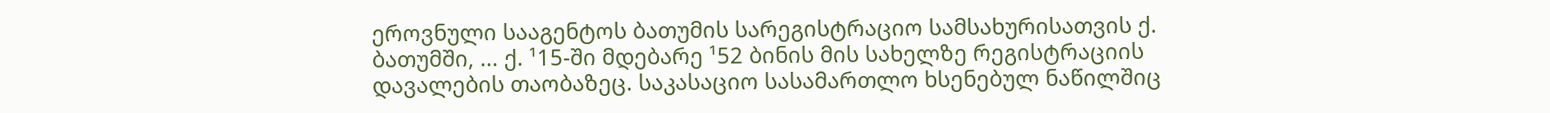ეროვნული სააგენტოს ბათუმის სარეგისტრაციო სამსახურისათვის ქ. ბათუმში, ... ქ. ¹15-ში მდებარე ¹52 ბინის მის სახელზე რეგისტრაციის დავალების თაობაზეც. საკასაციო სასამართლო ხსენებულ ნაწილშიც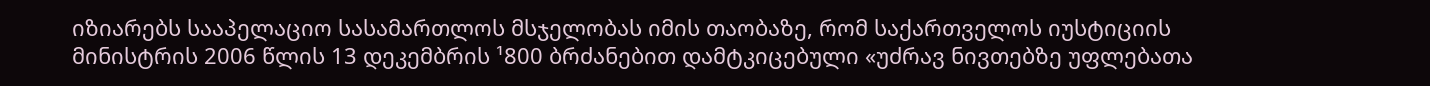იზიარებს სააპელაციო სასამართლოს მსჯელობას იმის თაობაზე, რომ საქართველოს იუსტიციის მინისტრის 2006 წლის 13 დეკემბრის ¹800 ბრძანებით დამტკიცებული «უძრავ ნივთებზე უფლებათა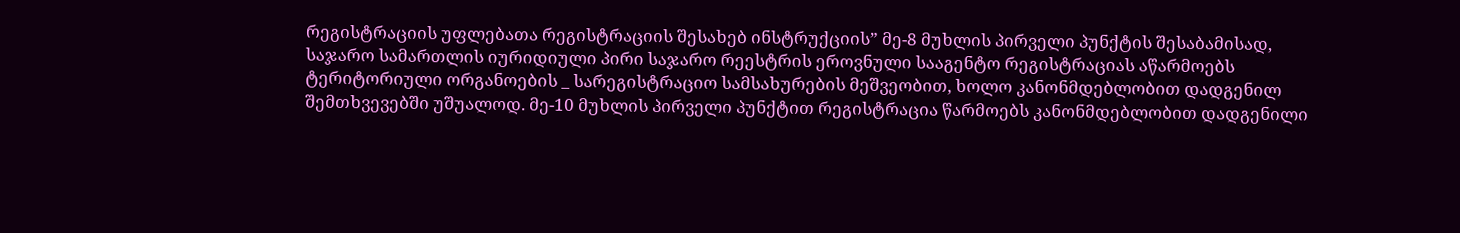რეგისტრაციის უფლებათა რეგისტრაციის შესახებ ინსტრუქციის” მე-8 მუხლის პირველი პუნქტის შესაბამისად, საჯარო სამართლის იურიდიული პირი საჯარო რეესტრის ეროვნული სააგენტო რეგისტრაციას აწარმოებს ტერიტორიული ორგანოების _ სარეგისტრაციო სამსახურების მეშვეობით, ხოლო კანონმდებლობით დადგენილ შემთხვევებში უშუალოდ. მე-10 მუხლის პირველი პუნქტით რეგისტრაცია წარმოებს კანონმდებლობით დადგენილი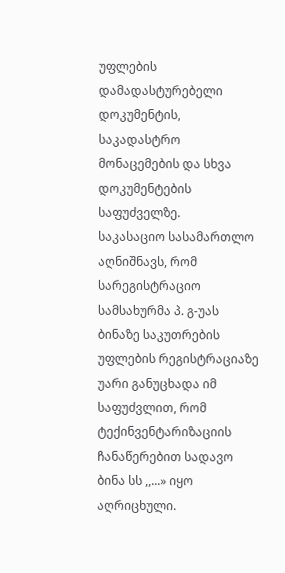უფლების დამადასტურებელი დოკუმენტის, საკადასტრო მონაცემების და სხვა დოკუმენტების საფუძველზე.
საკასაციო სასამართლო აღნიშნავს, რომ სარეგისტრაციო სამსახურმა პ. გ-უას ბინაზე საკუთრების უფლების რეგისტრაციაზე უარი განუცხადა იმ საფუძვლით, რომ ტექინვენტარიზაციის ჩანაწერებით სადავო ბინა სს ,,...» იყო აღრიცხული.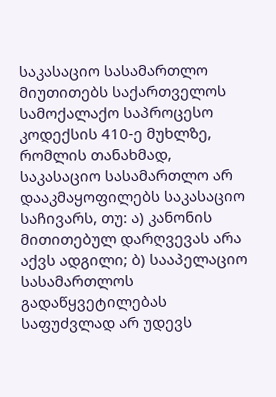საკასაციო სასამართლო მიუთითებს საქართველოს სამოქალაქო საპროცესო კოდექსის 410-ე მუხლზე, რომლის თანახმად, საკასაციო სასამართლო არ დააკმაყოფილებს საკასაციო საჩივარს, თუ: ა) კანონის მითითებულ დარღვევას არა აქვს ადგილი; ბ) სააპელაციო სასამართლოს გადაწყვეტილებას საფუძვლად არ უდევს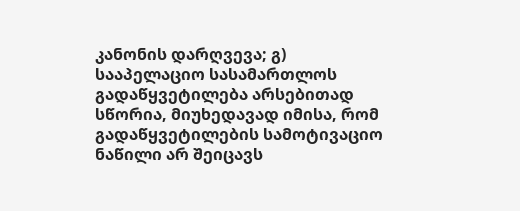კანონის დარღვევა; გ) სააპელაციო სასამართლოს გადაწყვეტილება არსებითად სწორია, მიუხედავად იმისა, რომ გადაწყვეტილების სამოტივაციო ნაწილი არ შეიცავს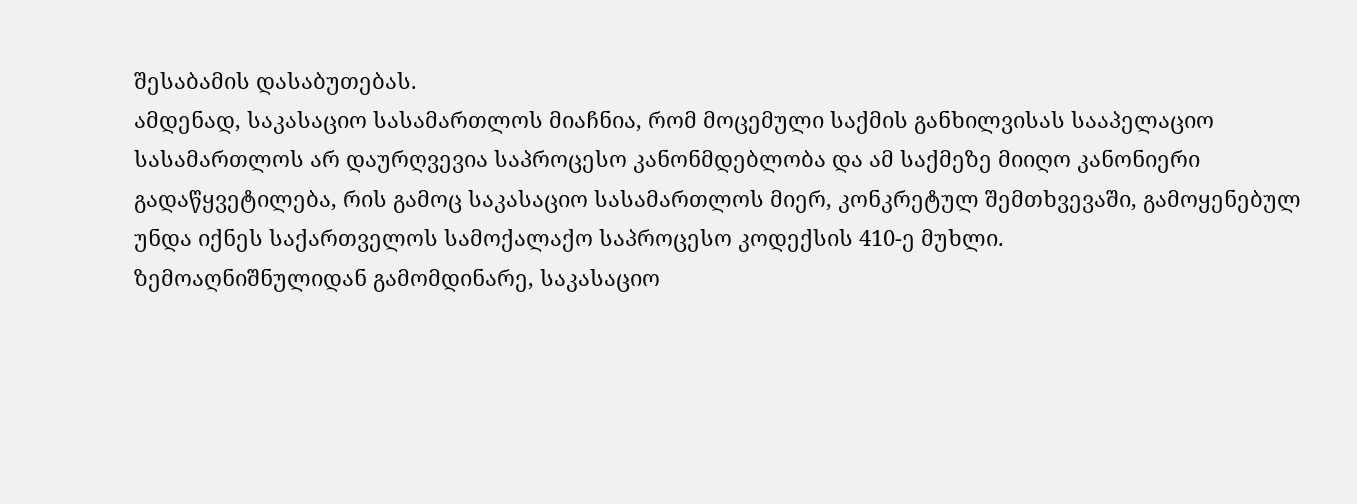შესაბამის დასაბუთებას.
ამდენად, საკასაციო სასამართლოს მიაჩნია, რომ მოცემული საქმის განხილვისას სააპელაციო სასამართლოს არ დაურღვევია საპროცესო კანონმდებლობა და ამ საქმეზე მიიღო კანონიერი გადაწყვეტილება, რის გამოც საკასაციო სასამართლოს მიერ, კონკრეტულ შემთხვევაში, გამოყენებულ უნდა იქნეს საქართველოს სამოქალაქო საპროცესო კოდექსის 410-ე მუხლი.
ზემოაღნიშნულიდან გამომდინარე, საკასაციო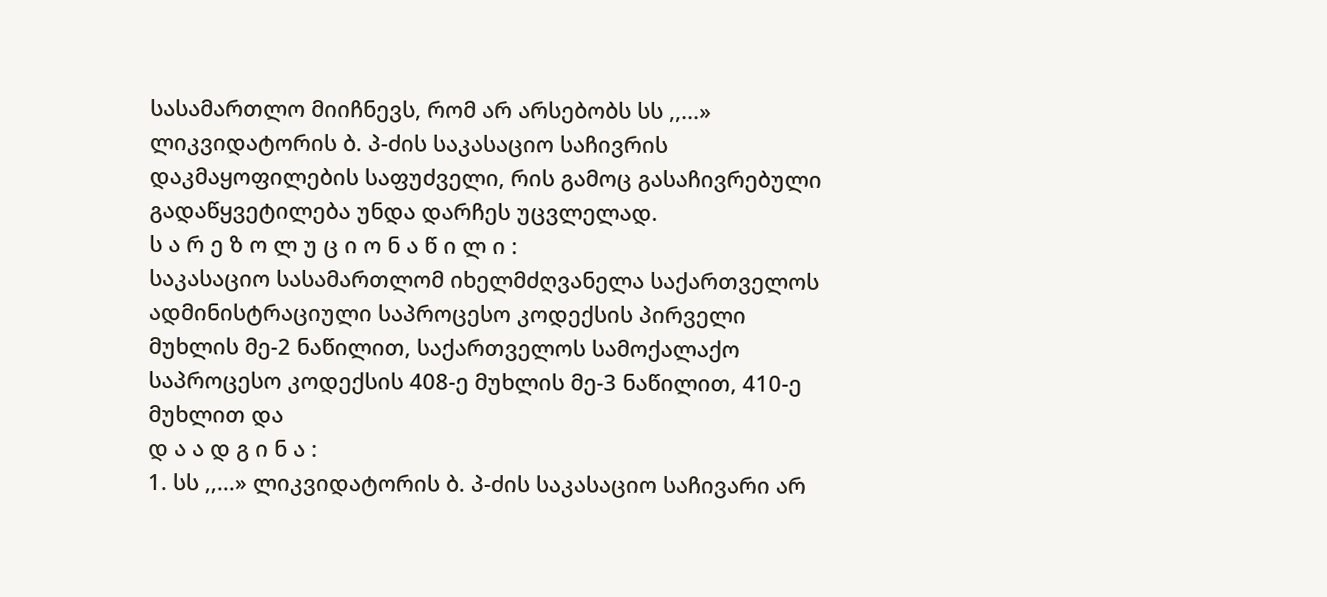სასამართლო მიიჩნევს, რომ არ არსებობს სს ,,...» ლიკვიდატორის ბ. პ-ძის საკასაციო საჩივრის დაკმაყოფილების საფუძველი, რის გამოც გასაჩივრებული გადაწყვეტილება უნდა დარჩეს უცვლელად.
ს ა რ ე ზ ო ლ უ ც ი ო ნ ა წ ი ლ ი :
საკასაციო სასამართლომ იხელმძღვანელა საქართველოს ადმინისტრაციული საპროცესო კოდექსის პირველი მუხლის მე-2 ნაწილით, საქართველოს სამოქალაქო საპროცესო კოდექსის 408-ე მუხლის მე-3 ნაწილით, 410-ე მუხლით და
დ ა ა დ გ ი ნ ა :
1. სს ,,...» ლიკვიდატორის ბ. პ-ძის საკასაციო საჩივარი არ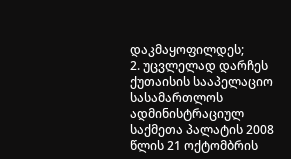დაკმაყოფილდეს;
2. უცვლელად დარჩეს ქუთაისის სააპელაციო სასამართლოს ადმინისტრაციულ საქმეთა პალატის 2008 წლის 21 ოქტომბრის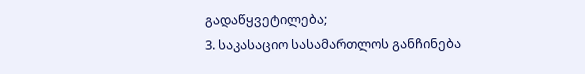გადაწყვეტილება;
3. საკასაციო სასამართლოს განჩინება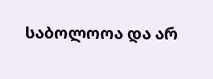საბოლოოა და არ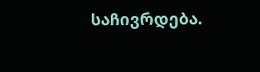საჩივრდება.